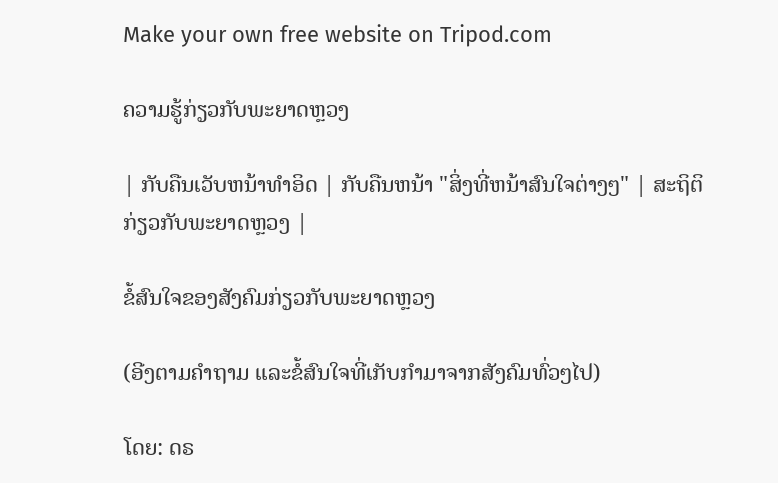Make your own free website on Tripod.com

ຄວາມຮູ້ກ່ຽວກັບພະຍາດຫຼວງ

| ກັບຄືນເວັບຫນ້າທໍາອິດ | ກັບຄືນຫນ້າ "ສິ່ງທີ່ຫນ້າສົນໃຈຕ່າງໆ" | ສະຖິຕິກ່ຽວກັບພະຍາດຫຼວງ |

ຂໍ້ສົນໃຈຂອງສັງຄົມກ່ຽວກັບພະຍາດຫຼວງ

(ອີງຕາມຄໍາຖາມ ແລະຂໍ້ສົນໃຈທີ່ເກັບກໍາມາຈາກສັງຄົມທົ່ວໆໄປ)

ໂດຍ: ດຣ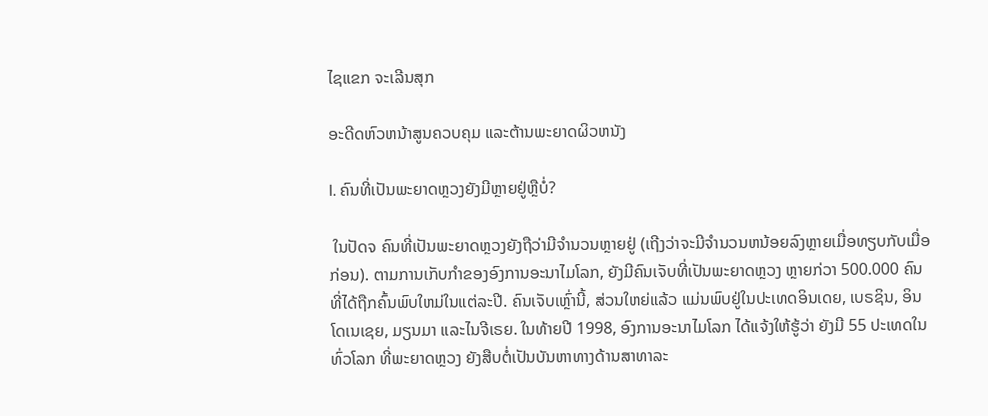ໄຊແຂກ ຈະເລີນສຸກ

ອະດີດຫົວຫນ້າສູນຄວບຄຸມ ແລະຕ້ານພະຍາດຜິວຫນັງ

I. ຄົນທີ່ເປັນພະຍາດຫຼວງຍັງມີຫຼາຍຢູ່ຫຼືບໍ່?

 ໃນປັດຈ ຄົນທີ່ເປັນພະຍາດຫຼວງຍັງຖືວ່າມີຈໍານວນຫຼາຍຢູ່ (ເຖີງວ່າຈະມີຈໍານວນຫນ້ອຍລົງຫຼາຍເມື່ອທຽບກັບເມື່ອກ່ອນ). ຕາມການເກັບກໍາຂອງອົງການອະນາໄມໂລກ, ຍັງມີຄົນເຈັບທີ່ເປັນພະຍາດຫຼວງ ຫຼາຍກ່ວາ 500.000 ຄົນ ທີ່ໄດ້ຖືກຄົ້ນພົບໃຫມ່ໃນແຕ່ລະປີ. ຄົນເຈັບເຫຼົ່ານີ້, ສ່ວນໃຫຍ່ແລ້ວ ແມ່ນພົບຢູ່ໃນປະເທດອິນເດຍ, ເບຣຊິນ, ອິນໂດເນເຊຍ, ມຽນມາ ແລະໄນຈີເຣຍ. ໃນທ້າຍປີ 1998, ອົງການອະນາໄມໂລກ ໄດ້ແຈ້ງໃຫ້ຮູ້ວ່າ ຍັງມີ 55 ປະເທດໃນທົ່ວໂລກ ທີ່ພະຍາດຫຼວງ ຍັງສືບຕໍ່ເປັນບັນຫາທາງດ້ານສາທາລະ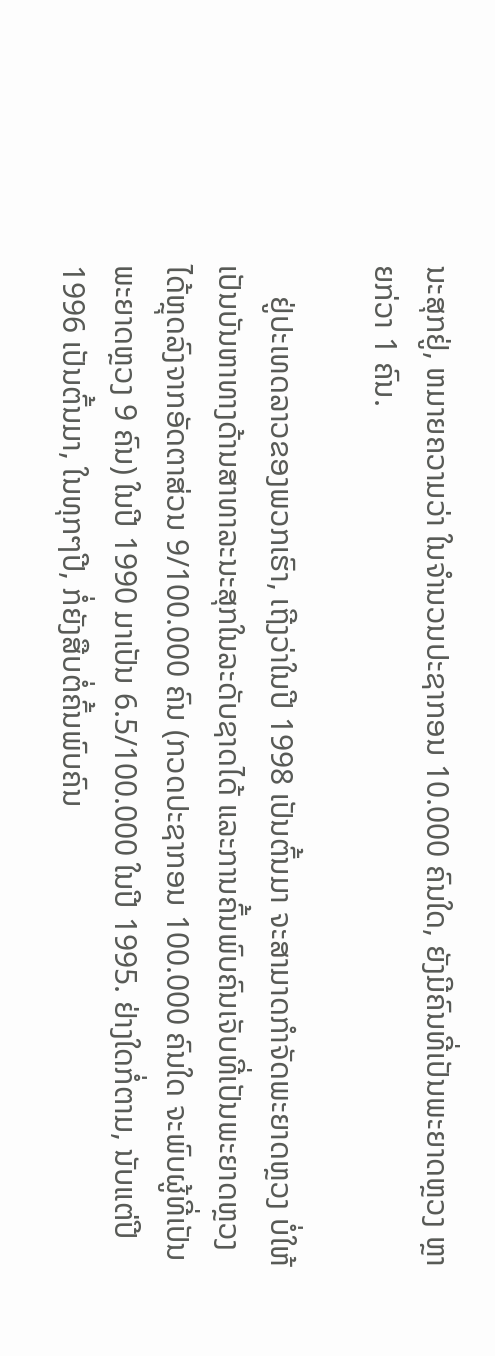ນະສຸກຢູ່, ຫມາຍຄວາມວ່າ ໃນຈໍານວນປະຊາກອນ 10.000 ຄົນໃດ, ຍັງມີຄົນທີ່ເປັນພະຍາດຫຼວງ ຫຼາຍກ່ວາ 1 ຄົນ.

    ຢູ່ປະເທດລາວຂອງພວກເຮົາ, ເຖີງວ່າໃນປີ 1998 ເປັນຕົ້ນມາ ຈະສາມາດກໍາຈັດພະຍາດຫຼວງ ບໍ່ໃຫ້ເປັນບັນຫາທາງດ້ານສາທາລະນະສຸກໃນລະດັບຊາດໄດ້ ແລະການຄົ້ນພົບຄົນເຈັບທີ່ເປັນພະຍາດຫຼວງໄດ້ຫຼຸດລົງຈາກອັດຕາສ່ວນ 9/100.000 ຄົນ (ກວດປະຊາກອນ 100.000 ຄົນໃດ ຈະພົບຜູ້ທີ່ເປັນພະຍາດຫຼວງ 9 ຄົນ) ໃນປີ 1990 ມາເປັນ 6.5/100.000 ໃນປີ 1995. ຢ່າງໃດກໍ່ຕາມ, ນັບແຕ່ປີ 1996 ເປັນຕົ້ນມາ, ໃນທຸກໆປີ, ກໍ່ຍັງສືບຕໍ່ຄົ້ນພົບຄົນ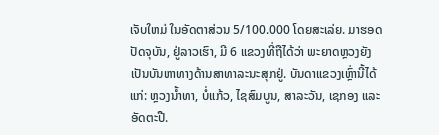ເຈັບໃຫມ່ ໃນອັດຕາສ່ວນ 5/100.000 ໂດຍສະເລ່ຍ. ມາຮອດປັດຈຸບັນ, ຢູ່ລາວເຮົາ, ມີ 6 ແຂວງທີ່ຖືໄດ້ວ່າ ພະຍາດຫຼວງຍັງເປັນບັນຫາທາງດ້ານສາທາລະນະສຸກຢູ່. ບັນດາແຂວງເຫຼົ່ານີ້ໄດ້ແກ່: ຫຼວງນໍ້າທາ, ບໍ່ແກ້ວ, ໄຊສົມບູນ, ສາລະວັນ, ເຊກອງ ແລະອັດຕະປື.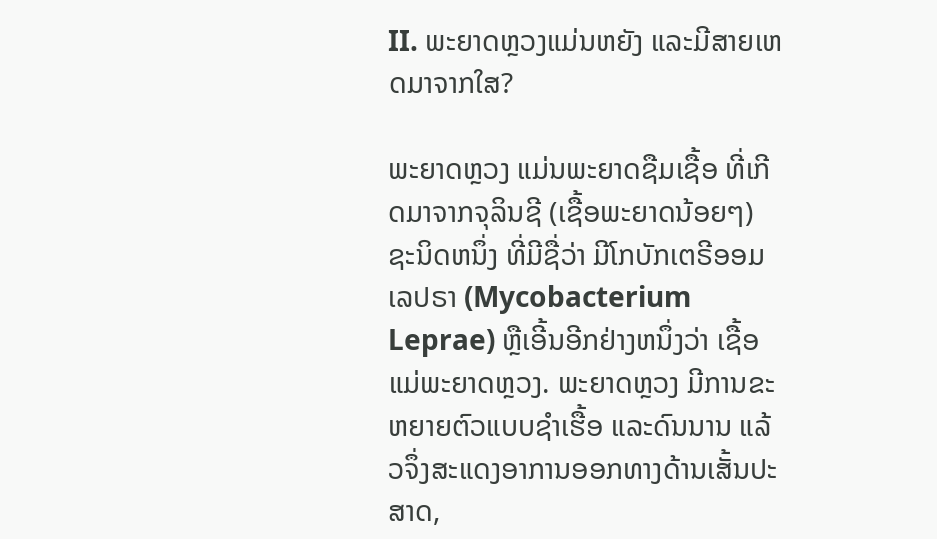II. ພະຍາດຫຼວງແມ່ນຫຍັງ ແລະມີສາຍເຫດມາຈາກໃສ?

ພະຍາດຫຼວງ ແມ່ນພະຍາດຊືມເຊື້ອ ທີ່ເກີດມາຈາກຈຸລິນຊີ (ເຊື້ອພະຍາດນ້ອຍໆ) ຊະນິດຫນຶ່ງ ທີ່ມີຊື່ວ່າ ມີໂກບັກເຕຣີອອມ ເລປຣາ (Mycobacterium Leprae) ຫຼືເອີ້ນອີກຢ່າງຫນຶ່ງວ່າ ເຊື້ອແມ່ພະຍາດຫຼວງ. ພະຍາດຫຼວງ ມີການຂະຫຍາຍຕົວແບບຊໍາເຮື້ອ ແລະດົນນານ ແລ້ວຈຶ່ງສະແດງອາການອອກທາງດ້ານເສັ້ນປະສາດ,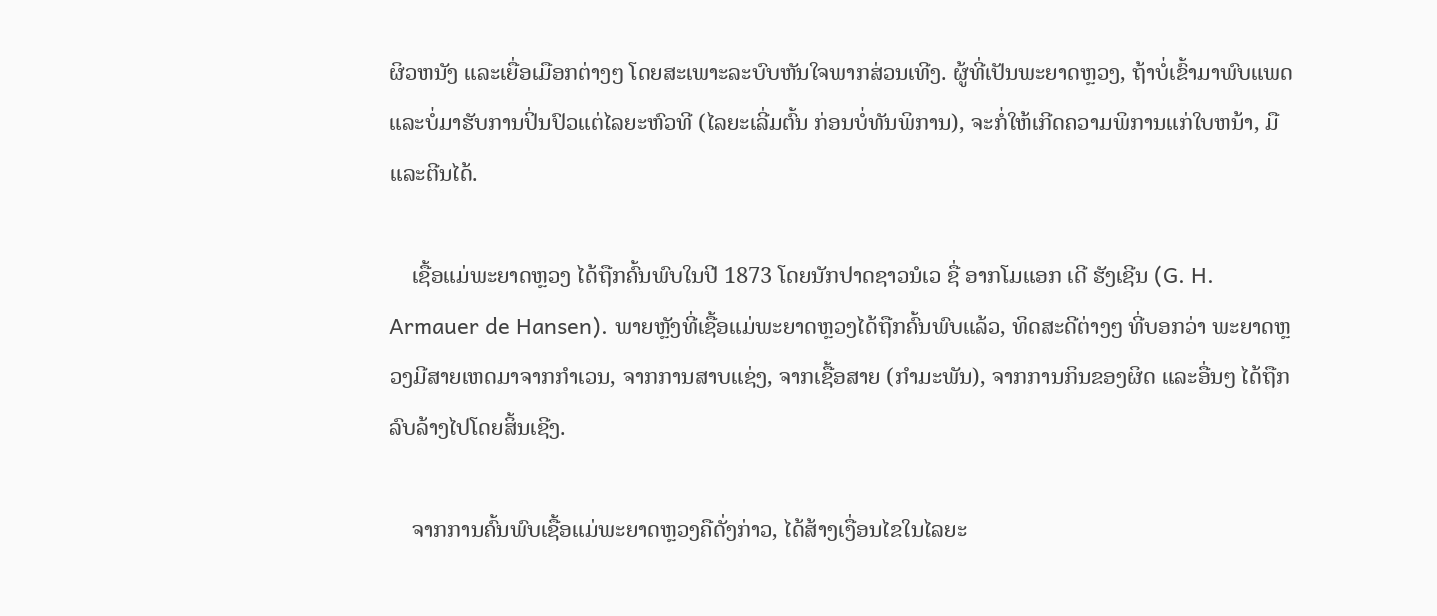ຜິວຫນັງ ແລະເຍື່ອເມືອກຕ່າງໆ ໂດຍສະເພາະລະບົບຫັນໃຈພາກສ່ວນເທີງ. ຜູ້ທີ່ເປັນພະຍາດຫຼວງ, ຖ້າບໍ່ເຂົ້າມາພົບແພດ ແລະບໍ່ມາຮັບການປິ່ນປົວແຕ່ໄລຍະຫົວທີ (ໄລຍະເລີ່ມຕົ້ນ ກ່ອນບໍ່ທັນພິການ), ຈະກໍ່ໃຫ້ເກີດຄວາມພິການແກ່ໃບຫນ້າ, ມື ແລະຕີນໄດ້.

    ເຊື້ອແມ່ພະຍາດຫຼວງ ໄດ້ຖືກຄົ້ນພົບໃນປີ 1873 ໂດຍນັກປາດຊາວນໍເວ ຊື່ ອາກໂມແອກ ເດີ ຮັງເຊີນ (G. H. Armauer de Hansen). ພາຍຫຼັງທີ່ເຊື້ອແມ່ພະຍາດຫຼວງໄດ້ຖືກຄົ້ນພົບແລ້ວ, ທິດສະດີຕ່າງໆ ທີ່ບອກວ່າ ພະຍາດຫຼວງມີສາຍເຫດມາຈາກກໍາເວນ, ຈາກການສາບແຊ່ງ, ຈາກເຊື້ອສາຍ (ກໍາມະພັນ), ຈາກການກິນຂອງຜິດ ແລະອື່ນໆ ໄດ້ຖືກລົບລ້າງໄປໂດຍສິ້ນເຊີງ.

    ຈາກການຄົ້ນພົບເຊື້ອແມ່ພະຍາດຫຼວງຄືດັ່ງກ່າວ, ໄດ້ສ້າງເງື່ອນໄຂໃນໄລຍະ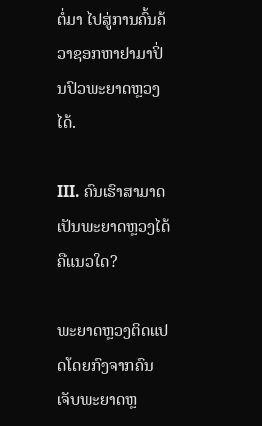ຕໍ່ມາ ໄປສູ່ການຄົ້ນຄ້ວາຊອກຫາຢາມາປິ່ນປົວພະຍາດຫຼວງໄດ້.

III. ຄົນເຮົາສາມາດເປັນພະຍາດຫຼວງໄດ້ຄືແນວໃດ?

ພະຍາດຫຼວງຕິດແປດໂດຍກົງຈາກຄົນເຈັບພະຍາດຫຼ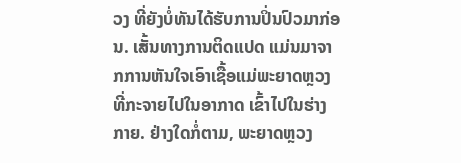ວງ ທີ່ຍັງບໍ່ທັນໄດ້ຮັບການປິ່ນປົວມາກ່ອນ. ເສັ້ນທາງການຕິດແປດ ແມ່ນມາຈາກການຫັນໃຈເອົາເຊື້ອແມ່ພະຍາດຫຼວງທີ່ກະຈາຍໄປໃນອາກາດ ເຂົ້າໄປໃນຮ່າງກາຍ. ຢ່າງໃດກໍ່ຕາມ, ພະຍາດຫຼວງ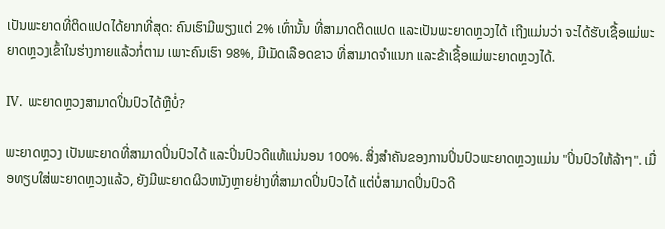ເປັນພະຍາດທີ່ຕິດແປດໄດ້ຍາກທີ່ສຸດ: ຄົນເຮົາມີພຽງແຕ່ 2% ເທົ່ານັ້ນ ທີ່ສາມາດຕິດແປດ ແລະເປັນພະຍາດຫຼວງໄດ້ ເຖີງແມ່ນວ່າ ຈະໄດ້ຮັບເຊື້ອແມ່ພະຍາດຫຼວງເຂົ້າໃນຮ່າງກາຍແລ້ວກໍ່ຕາມ ເພາະຄົນເຮົາ 98%, ມີເມັດເລືອດຂາວ ທີ່ສາມາດຈໍາແນກ ແລະຂ້າເຊື້ອແມ່ພະຍາດຫຼວງໄດ້.

IV. ພະຍາດຫຼວງສາມາດປິ່ນປົວໄດ້ຫຼືບໍ່?

ພະຍາດຫຼວງ ເປັນພະຍາດທີ່ສາມາດປິ່ນປົວໄດ້ ແລະປິ່ນປົວດີແທ້ແນ່ນອນ 100%. ສິ່ງສໍາຄັນຂອງການປິ່ນປົວພະຍາດຫຼວງແມ່ນ "ປິ່ນປົວໃຫ້ລ້າໆ". ເມື່ອທຽບໃສ່ພະຍາດຫຼວງແລ້ວ, ຍັງມີພະຍາດຜິວຫນັງຫຼາຍຢ່າງທີ່ສາມາດປິ່ນປົວໄດ້ ແຕ່ບໍ່ສາມາດປິ່ນປົວດີ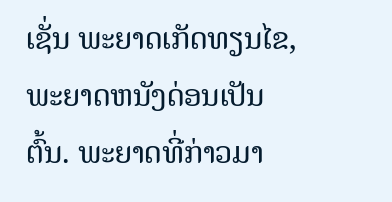ເຊັ່ນ ພະຍາດເກັດທຽນໄຂ, ພະຍາດຫນັງດ່ອນເປັນຕົ້ນ. ພະຍາດທີ່ກ່າວມາ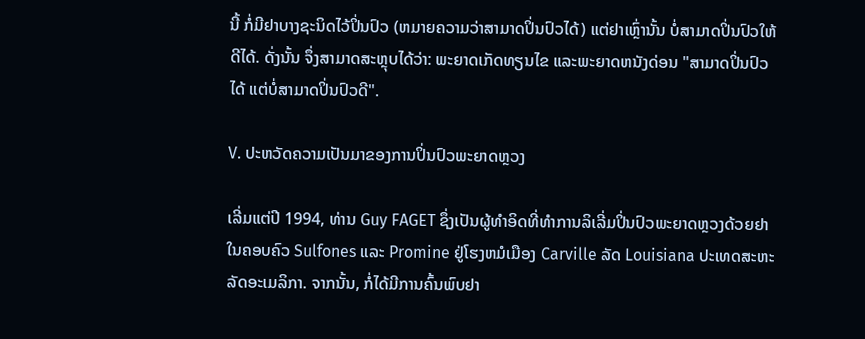ນີ້ ກໍ່ມີຢາບາງຊະນິດໄວ້ປິ່ນປົວ (ຫມາຍຄວາມວ່າສາມາດປິ່ນປົວໄດ້) ແຕ່ຢາເຫຼົ່ານັ້ນ ບໍ່ສາມາດປິ່ນປົວໃຫ້ດີໄດ້. ດັ່ງນັ້ນ ຈຶ່ງສາມາດສະຫຼຸບໄດ້ວ່າ: ພະຍາດເກັດທຽນໄຂ ແລະພະຍາດຫນັງດ່ອນ "ສາມາດປິ່ນປົວໄດ້ ແຕ່ບໍ່ສາມາດປິ່ນປົວດີ".

V. ປະຫວັດຄວາມເປັນມາຂອງການປິ່ນປົວພະຍາດຫຼວງ

ເລີ່ມແຕ່ປີ 1994, ທ່ານ Guy FAGET ຊຶ່ງເປັນຜູ້ທໍາອິດທີ່ທໍາການລິເລີ່ມປິ່ນປົວພະຍາດຫຼວງດ້ວຍຢາໃນຄອບຄົວ Sulfones ແລະ Promine ຢູ່ໂຮງຫມໍເມືອງ Carville ລັດ Louisiana ປະເທດສະຫະລັດອະເມລິກາ. ຈາກນັ້ນ, ກໍ່ໄດ້ມີການຄົ້ນພົບຢາ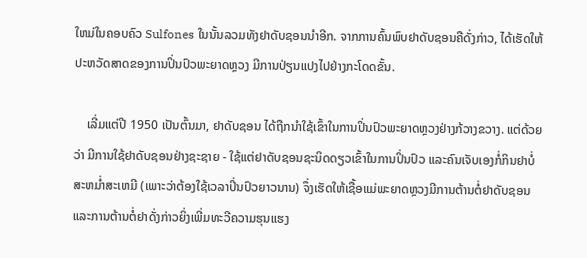ໃຫມ່ໃນຄອບຄົວ Sulfones ໃນນັ້ນລວມທັງຢາດັບຊອນນໍາອີກ. ຈາກການຄົ້ນພົບຢາດັບຊອນຄືດັ່ງກ່າວ, ໄດ້ເຮັດໃຫ້ປະຫວັດສາດຂອງການປິ່ນປົວພະຍາດຫຼວງ ມີການປ່ຽນແປງໄປຢ່າງກະໂດດຂັ້ນ.

    ເລີ່ມແຕ່ປີ 1950 ເປັນຕົ້ນມາ, ຢາດັບຊອນ ໄດ້ຖືກນໍາໃຊ້ເຂົ້າໃນການປິ່ນປົວພະຍາດຫຼວງຢ່າງກ້ວາງຂວາງ. ແຕ່ດ້ວຍວ່າ ມີການໃຊ້ຢາດັບຊອນຢ່າງຊະຊາຍ - ໃຊ້ແຕ່ຢາດັບຊອນຊະນິດດຽວເຂົ້າໃນການປິ່ນປົວ ແລະຄົນເຈັບເອງກໍ່ກິນຢາບໍ່ສະຫມໍ່າສະເຫມີ (ເພາະວ່າຕ້ອງໃຊ້ເວລາປິ່ນປົວຍາວນານ) ຈຶ່ງເຮັດໃຫ້ເຊື້ອແມ່ພະຍາດຫຼວງມີການຕ້ານຕໍ່ຢາດັບຊອນ ແລະການຕ້ານຕໍ່ຢາດັ່ງກ່າວຍິ່ງເພີ່ມທະວີຄວາມຮຸນແຮງ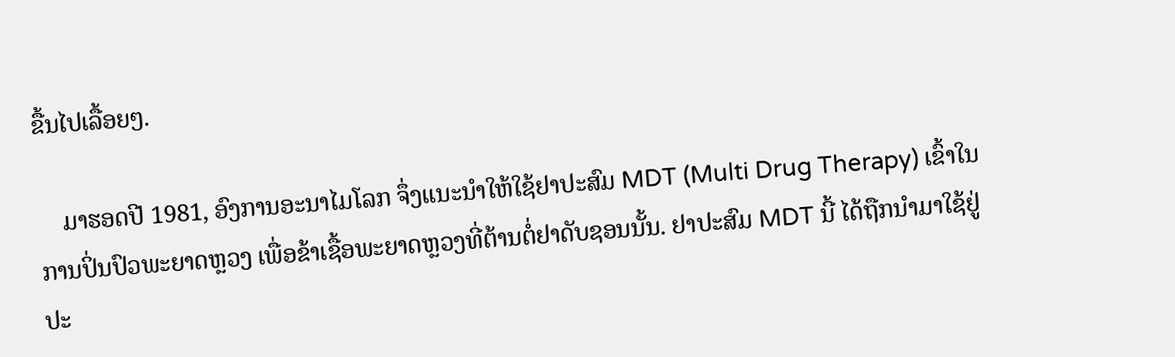ຂື້ນໄປເລື້ອຍໆ.

    ມາຮອດປີ 1981, ອົງການອະນາໄມໂລກ ຈຶ່ງແນະນໍາໃຫ້ໃຊ້ຢາປະສົມ MDT (Multi Drug Therapy) ເຂົ້າໃນການປິ່ນປົວພະຍາດຫຼວງ ເພື່ອຂ້າເຊື້ອພະຍາດຫຼວງທີ່ຕ້ານຕໍ່ຢາດັບຊອນນັ້ນ. ຢາປະສົມ MDT ນີ້ ໄດ້ຖືກນໍາມາໃຊ້ຢູ່ປະ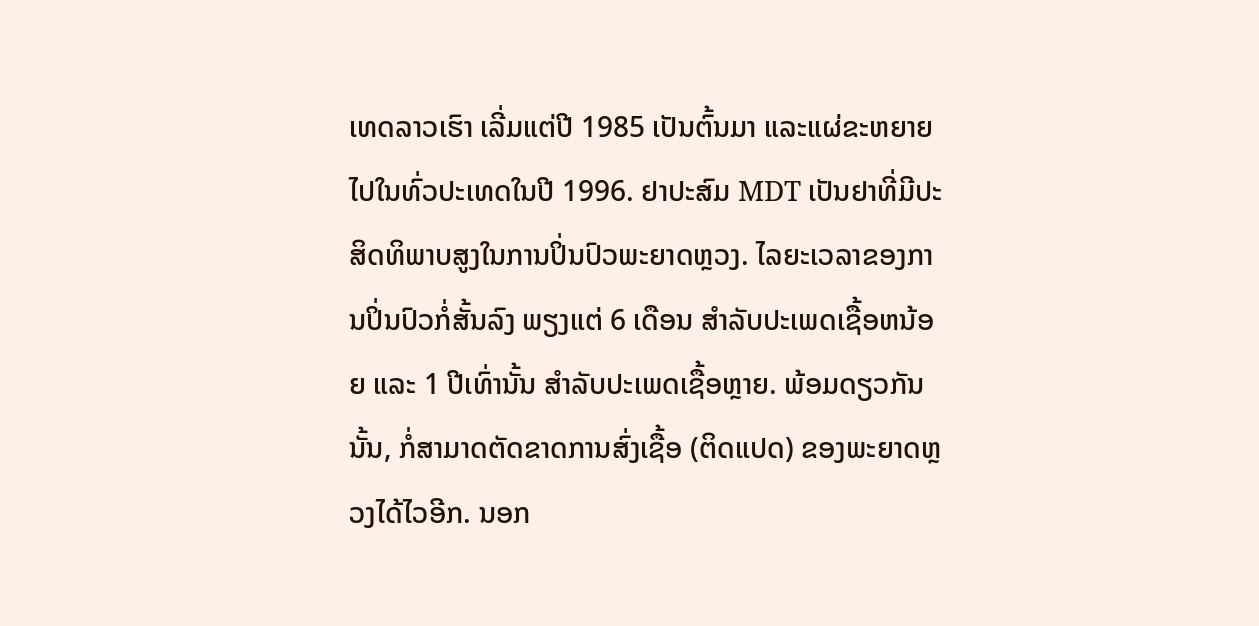ເທດລາວເຮົາ ເລີ່ມແຕ່ປີ 1985 ເປັນຕົ້ນມາ ແລະແຜ່ຂະຫຍາຍໄປໃນທົ່ວປະເທດໃນປີ 1996. ຢາປະສົມ MDT ເປັນຢາທີ່ມີປະສິດທິພາບສູງໃນການປິ່ນປົວພະຍາດຫຼວງ. ໄລຍະເວລາຂອງການປິ່ນປົວກໍ່ສັ້ນລົງ ພຽງແຕ່ 6 ເດືອນ ສໍາລັບປະເພດເຊື້ອຫນ້ອຍ ແລະ 1 ປີເທົ່ານັ້ນ ສໍາລັບປະເພດເຊື້ອຫຼາຍ. ພ້ອມດຽວກັນນັ້ນ, ກໍ່ສາມາດຕັດຂາດການສົ່ງເຊື້ອ (ຕິດແປດ) ຂອງພະຍາດຫຼວງໄດ້ໄວອີກ. ນອກ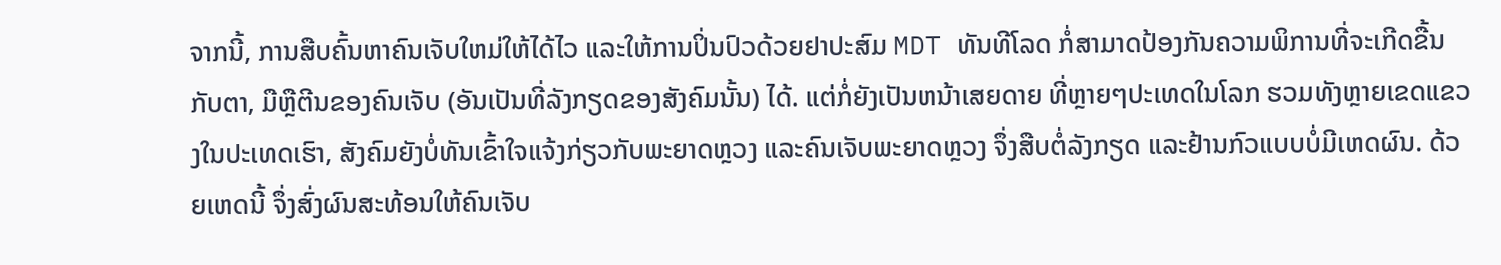ຈາກນີ້, ການສືບຄົ້ນຫາຄົນເຈັບໃຫມ່ໃຫ້ໄດ້ໄວ ແລະໃຫ້ການປິ່ນປົວດ້ວຍຢາປະສົມ MDT ທັນທີໂລດ ກໍ່ສາມາດປ້ອງກັນຄວາມພິການທີ່ຈະເກີດຂື້ນກັບຕາ, ມືຫຼືຕີນຂອງຄົນເຈັບ (ອັນເປັນທີ່ລັງກຽດຂອງສັງຄົມນັ້ນ) ໄດ້. ແຕ່ກໍ່ຍັງເປັນຫນ້າເສຍດາຍ ທີ່ຫຼາຍໆປະເທດໃນໂລກ ຮວມທັງຫຼາຍເຂດແຂວງໃນປະເທດເຮົາ, ສັງຄົມຍັງບໍ່ທັນເຂົ້າໃຈແຈ້ງກ່ຽວກັບພະຍາດຫຼວງ ແລະຄົນເຈັບພະຍາດຫຼວງ ຈຶ່ງສືບຕໍ່ລັງກຽດ ແລະຢ້ານກົວແບບບໍ່ມີເຫດຜົນ. ດ້ວຍເຫດນີ້ ຈຶ່ງສົ່ງຜົນສະທ້ອນໃຫ້ຄົນເຈັບ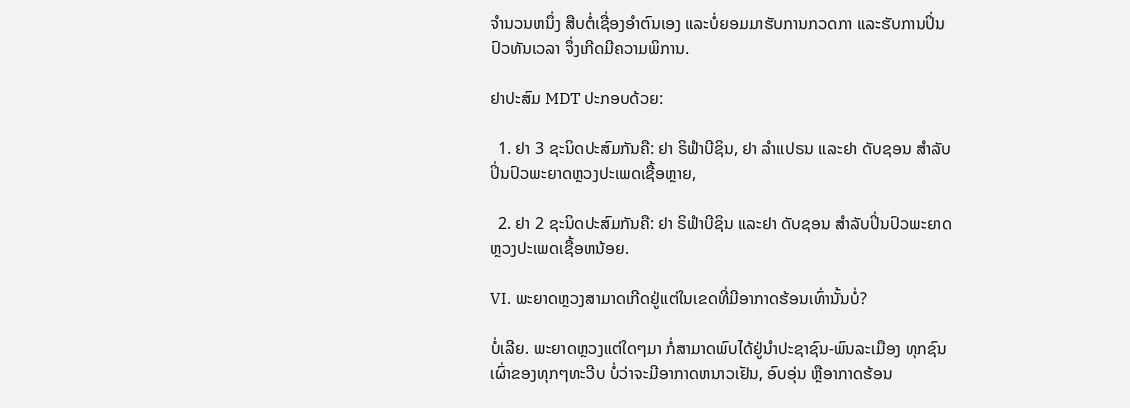ຈໍານວນຫນຶ່ງ ສືບຕໍ່ເຊື່ອງອໍາຕົນເອງ ແລະບໍ່ຍອມມາຮັບການກວດກາ ແລະຮັບການປິ່ນປົວທັນເວລາ ຈຶ່ງເກີດມີຄວາມພິການ.

ຢາປະສົມ MDT ປະກອບດ້ວຍ:

  1. ຢາ 3 ຊະນິດປະສົມກັນຄື: ຢາ ຣິຟໍາບີຊິນ, ຢາ ລໍາແປຣນ ແລະຢາ ດັບຊອນ ສໍາລັບປິ່ນປົວພະຍາດຫຼວງປະເພດເຊື້ອຫຼາຍ,

  2. ຢາ 2 ຊະນິດປະສົມກັນຄື: ຢາ ຣິຟໍາບີຊິນ ແລະຢາ ດັບຊອນ ສໍາລັບປິ່ນປົວພະຍາດຫຼວງປະເພດເຊື້ອຫນ້ອຍ.

VI. ພະຍາດຫຼວງສາມາດເກີດຢູ່ແຕ່ໃນເຂດທີ່ມີອາກາດຮ້ອນເທົ່ານັ້ນບໍ່?

ບໍ່ເລີຍ. ພະຍາດຫຼວງແຕ່ໃດໆມາ ກໍ່ສາມາດພົບໄດ້ຢູ່ນໍາປະຊາຊົນ-ພົນລະເມືອງ ທຸກຊົນເຜົ່າຂອງທຸກໆທະວີບ ບໍ່ວ່າຈະມີອາກາດຫນາວເຢັນ, ອົບອຸ່ນ ຫຼືອາກາດຮ້ອນ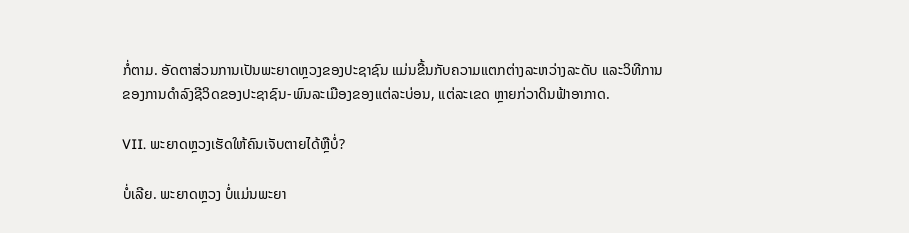ກໍ່ຕາມ. ອັດຕາສ່ວນການເປັນພະຍາດຫຼວງຂອງປະຊາຊົນ ແມ່ນຂື້ນກັບຄວາມແຕກຕ່າງລະຫວ່າງລະດັບ ແລະວິທີການຂອງການດໍາລົງຊີວິດຂອງປະຊາຊົນ-ພົນລະເມືອງຂອງແຕ່ລະບ່ອນ, ແຕ່ລະເຂດ ຫຼາຍກ່ວາດິນຟ້າອາກາດ.

VII. ພະຍາດຫຼວງເຮັດໃຫ້ຄົນເຈັບຕາຍໄດ້ຫຼືບໍ່?

ບໍ່ເລີຍ. ພະຍາດຫຼວງ ບໍ່ແມ່ນພະຍາ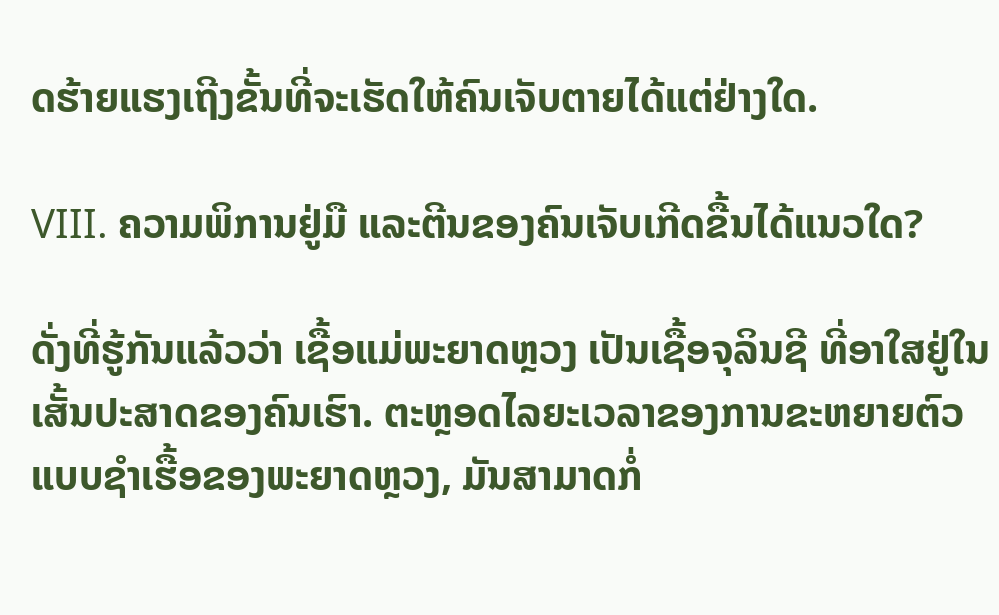ດຮ້າຍແຮງເຖີງຂັ້ນທີ່ຈະເຮັດໃຫ້ຄົນເຈັບຕາຍໄດ້ແຕ່ຢ່າງໃດ.

VIII. ຄວາມພິການຢູ່ມື ແລະຕີນຂອງຄົນເຈັບເກີດຂື້ນໄດ້ແນວໃດ?

ດັ່ງທີ່ຮູ້ກັນແລ້ວວ່າ ເຊື້ອແມ່ພະຍາດຫຼວງ ເປັນເຊື້ອຈຸລິນຊີ ທີ່ອາໃສຢູ່ໃນເສັ້ນປະສາດຂອງຄົນເຮົາ. ຕະຫຼອດໄລຍະເວລາຂອງການຂະຫຍາຍຕົວແບບຊໍາເຮື້ອຂອງພະຍາດຫຼວງ, ມັນສາມາດກໍ່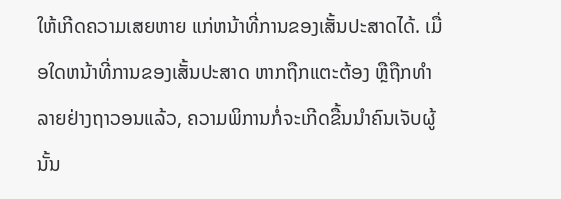ໃຫ້ເກີດຄວາມເສຍຫາຍ ແກ່ຫນ້າທີ່ການຂອງເສັ້ນປະສາດໄດ້. ເມື່ອໃດຫນ້າທີ່ການຂອງເສັ້ນປະສາດ ຫາກຖືກແຕະຕ້ອງ ຫຼືຖືກທໍາລາຍຢ່າງຖາວອນແລ້ວ, ຄວາມພິການກໍ່ຈະເກີດຂື້ນນໍາຄົນເຈັບຜູ້ນັ້ນ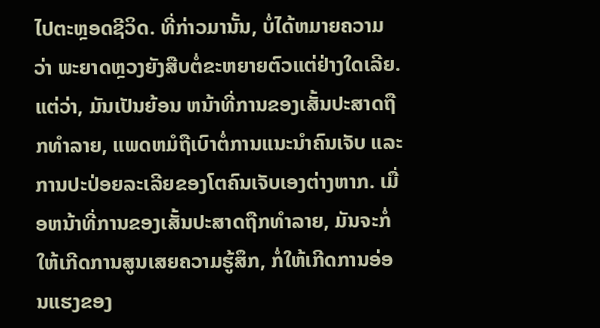ໄປຕະຫຼອດຊີວິດ. ທີ່ກ່າວມານັ້ນ, ບໍ່ໄດ້ຫມາຍຄວາມວ່າ ພະຍາດຫຼວງຍັງສືບຕໍ່ຂະຫຍາຍຕົວແຕ່ຢ່າງໃດເລີຍ. ແຕ່ວ່າ, ມັນເປັນຍ້ອນ ຫນ້າທີ່ການຂອງເສັ້ນປະສາດຖືກທໍາລາຍ, ແພດຫມໍຖືເບົາຕໍ່ການແນະນໍາຄົນເຈັບ ແລະການປະປ່ອຍລະເລີຍຂອງໂຕຄົນເຈັບເອງຕ່າງຫາກ. ເມື່ອຫນ້າທີ່ການຂອງເສັ້ນປະສາດຖືກທໍາລາຍ, ມັນຈະກໍ່ໃຫ້ເກີດການສູນເສຍຄວາມຮູ້ສຶກ, ກໍ່ໃຫ້ເກີດການອ່ອນແຮງຂອງ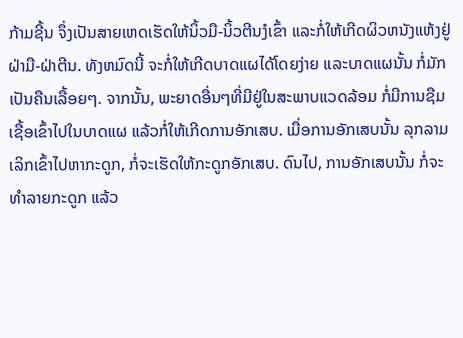ກ້າມຊີ້ນ ຈຶ່ງເປັນສາຍເຫດເຮັດໃຫ້ນິ້ວມື-ນິ້ວຕີນງໍເຂົ້າ ແລະກໍ່ໃຫ້ເກີດຜິວຫນັງແຫ້ງຢູ່ຝ່າມື-ຝ່າຕີນ. ທັງຫມົດນີ້ ຈະກໍ່ໃຫ້ເກີດບາດແຜໄດ້ໂດຍງ່າຍ ແລະບາດແຜນັ້ນ ກໍ່ມັກເປັນຄືນເລື້ອຍໆ. ຈາກນັ້ນ, ພະຍາດອື່ນໆທີ່ມີຢູ່ໃນສະພາບແວດລ້ອມ ກໍ່ມີການຊືມເຊື້ອເຂົ້າໄປໃນບາດແຜ ແລ້ວກໍ່ໃຫ້ເກີດການອັກເສບ. ເມື່ອການອັກເສບນັ້ນ ລຸກລາມເລິກເຂົ້າໄປຫາກະດູກ, ກໍ່ຈະເຮັດໃຫ້ກະດູກອັກເສບ. ດົນໄປ, ການອັກເສບນັ້ນ ກໍ່ຈະທໍາລາຍກະດູກ ແລ້ວ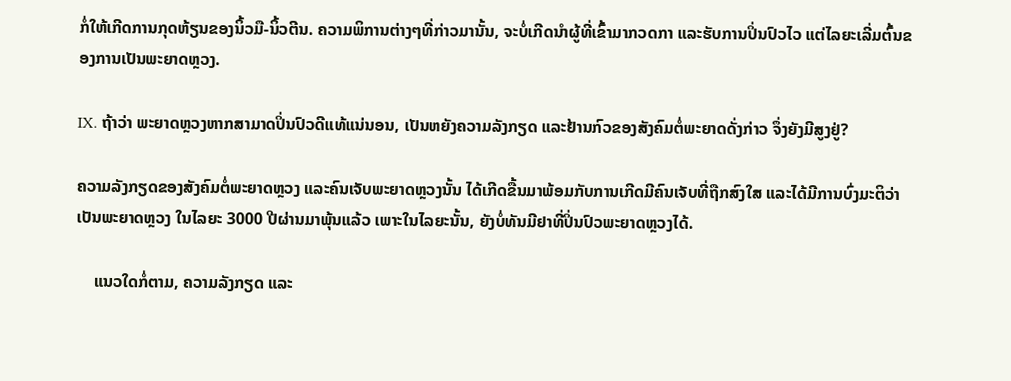ກໍ່ໃຫ້ເກີດການກຸດຫ້ຽນຂອງນິ້ວມື-ນິ້ວຕີນ. ຄວາມພິການຕ່າງໆທີ່ກ່າວມານັ້ນ, ຈະບໍ່ເກີດນໍາຜູ້ທີ່ເຂົ້າມາກວດກາ ແລະຮັບການປິ່ນປົວໄວ ແຕ່ໄລຍະເລີ່ມຕົ້ນຂອງການເປັນພະຍາດຫຼວງ.

IX. ຖ້າວ່າ ພະຍາດຫຼວງຫາກສາມາດປິ່ນປົວດີແທ້ແນ່ນອນ, ເປັນຫຍັງຄວາມລັງກຽດ ແລະຢ້ານກົວຂອງສັງຄົມຕໍ່ພະຍາດດັ່ງກ່າວ ຈຶ່ງຍັງມີສູງຢູ່?

ຄວາມລັງກຽດຂອງສັງຄົມຕໍ່ພະຍາດຫຼວງ ແລະຄົນເຈັບພະຍາດຫຼວງນັ້ນ ໄດ້ເກີດຂື້ນມາພ້ອມກັບການເກີດມີຄົນເຈັບທີ່ຖືກສົງໃສ ແລະໄດ້ມີການບົ່ງມະຕິວ່າເປັນພະຍາດຫຼວງ ໃນໄລຍະ 3000 ປີຜ່ານມາພຸ້ນແລ້ວ ເພາະໃນໄລຍະນັ້ນ, ຍັງບໍ່ທັນມີຢາທີ່ປິ່ນປົວພະຍາດຫຼວງໄດ້.

    ແນວໃດກໍ່ຕາມ, ຄວາມລັງກຽດ ແລະ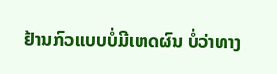ຢ້ານກົວແບບບໍ່ມີເຫດຜົນ ບໍ່ວ່າທາງ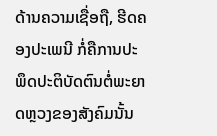ດ້ານຄວາມເຊື່ອຖື, ຮີດຄອງປະເພນີ ກໍ່ຄືການປະພຶດປະຕິບັດຕົນຕໍ່ພະຍາດຫຼວງຂອງສັງຄົມນັ້ນ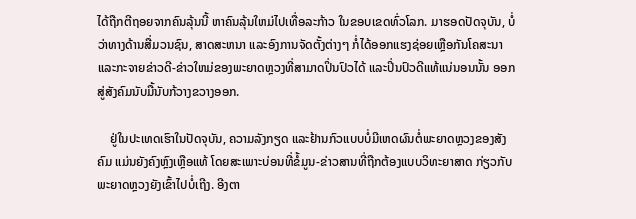ໄດ້ຖືກຕີຖອຍຈາກຄົນລຸ້ນນີ້ ຫາຄົນລຸ້ນໃຫມ່ໄປເທື່ອລະກ້າວ ໃນຂອບເຂດທົ່ວໂລກ. ມາຮອດປັດຈຸບັນ, ບໍ່ວ່າທາງດ້ານສື່ມວນຊົນ, ສາດສະຫນາ ແລະອົງການຈັດຕັ້ງຕ່າງໆ ກໍ່ໄດ້ອອກແຮງຊ່ອຍເຫຼືອກັນໂຄສະນາ ແລະກະຈາຍຂ່າວດີ-ຂ່າວໃຫມ່ຂອງພະຍາດຫຼວງທີ່ສາມາດປິ່ນປົວໄດ້ ແລະປິ່ນປົວດີແທ້ແນ່ນອນນັ້ນ ອອກສູ່ສັງຄົມນັບມື້ນັບກ້ວາງຂວາງອອກ.

    ຢູ່ໃນປະເທດເຮົາໃນປັດຈຸບັນ, ຄວາມລັງກຽດ ແລະຢ້ານກົວແບບບໍ່ມີເຫດຜົນຕໍ່ພະຍາດຫຼວງຂອງສັງຄົມ ແມ່ນຍັງຄົງຫຼົງເຫຼືອແທ້ ໂດຍສະເພາະບ່ອນທີ່ຂໍ້ມູນ-ຂ່າວສານທີ່ຖືກຕ້ອງແບບວິທະຍາສາດ ກ່ຽວກັບພະຍາດຫຼວງຍັງເຂົ້າໄປບໍ່ເຖີງ. ອີງຕາ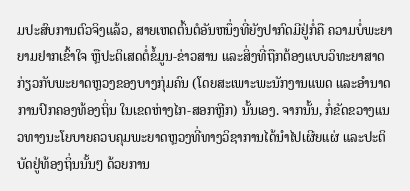ມປະສົບການຕົວຈິງແລ້ວ, ສາຍເຫດຕົ້ນຕໍອັນຫນຶ່ງທີ່ຍັງປາກົດມີຢູ່ກໍ່ຄື ຄວາມບໍ່ພະຍາຍາມຢາກເຂົ້າໃຈ ຫຼືປະຕິເສດຕໍ່ຂໍ້ມູນ-ຂ່າວສານ ແລະສິ່ງທີ່ຖືກຕ້ອງແບບວິທະຍາສາດກ່ຽວກັບພະຍາດຫຼວງຂອງບາງກຸ່ມຄົນ (ໂດຍສະເພາະພະນັກງານແພດ ແລະອໍານາດການປົກຄອງທ້ອງຖິ່ນ ໃນເຂດຫ່າງໄກ-ສອກຫຼີກ) ນັ້ນເອງ. ຈາກນັ້ນ, ກໍ່ຂັດຂວາງແນວທາງນະໂຍບາຍຄວບຄຸມພະຍາດຫຼວງທີ່ທາງວິຊາການໄດ້ນໍາໄປເຜີຍແຜ່ ແລະປະຕິບັດຢູ່ທ້ອງຖິ່ນນັ້ນໆ ດ້ວຍການ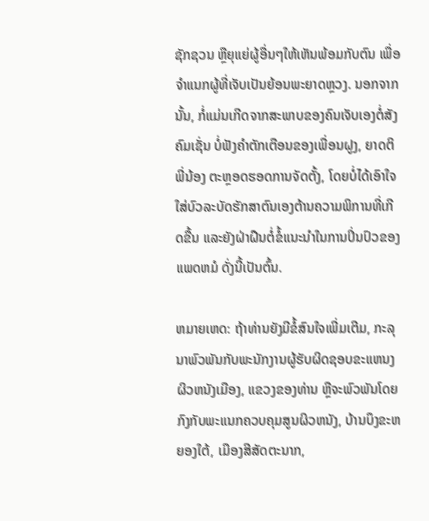ຊັກຊວນ ຫຼືຍຸແຍ່ຜູ້ອື່ນໆໃຫ້ເຫັນພ້ອມກັບຕົນ ເພື່ອຈໍາແນກຜູ້ທີ່ເຈັບເປັນຍ້ອນພະຍາດຫຼວງ. ນອກຈາກນັ້ນ, ກໍ່ແມ່ນເກີດຈາກສະພາບຂອງຄົນເຈັບເອງຕໍ່ສັງຄົມເຊັ່ນ ບໍ່ຟັງຄໍາຕັກເຕືອນຂອງເພື່ອນຝູງ, ຍາດຕິພີ່ນ້ອງ ຕະຫຼອດຮອດການຈັດຕັ້ງ, ໂດຍບໍ່ໄດ້ເອົາໃຈໃສ່ບົວລະບັດຮັກສາຕົນເອງຕ້ານຄວາມພິການທີ່ເກີດຂື້ນ ແລະຍັງຝ່າຝືນຕໍ່ຂໍ້ແນະນໍາໃນການປິ່ນປົວຂອງແພດຫມໍ ດັ່ງນີ້ເປັນຕົ້ນ.

ຫມາຍເຫດ: ຖ້າທ່ານຍັງມີຂໍ້ສົນໃຈເພີ່ມເຕີມ, ກະລຸນາພົວພັນກັບພະນັກງານຜູ້ຮັບຜິດຊອບຂະແຫນງຜິວຫນັງເມືອງ, ແຂວງຂອງທ່ານ ຫຼືຈະພົວພັນໂດຍກົງກັບພະແນກຄວບຄຸມສູນຜິວຫນັງ, ບ້ານບຶງຂະຫຍອງໃຕ້, ເມືອງສີສັດຕະນາກ,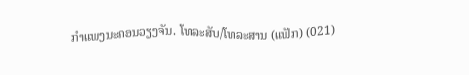ກໍາແພງນະຄອນວຽງຈັນ. ໂທລະສັບ/ໂທລະສານ (ແຟັກ) (021)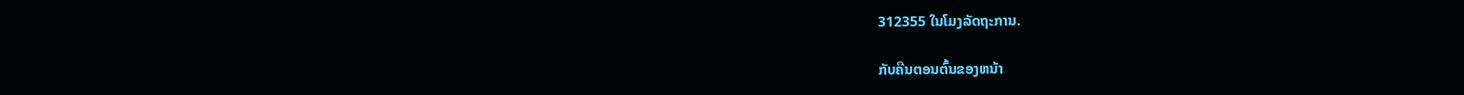312355 ໃນໂມງລັດຖະການ.

ກັບຄືນຕອນຕົ້ນຂອງຫນ້າ